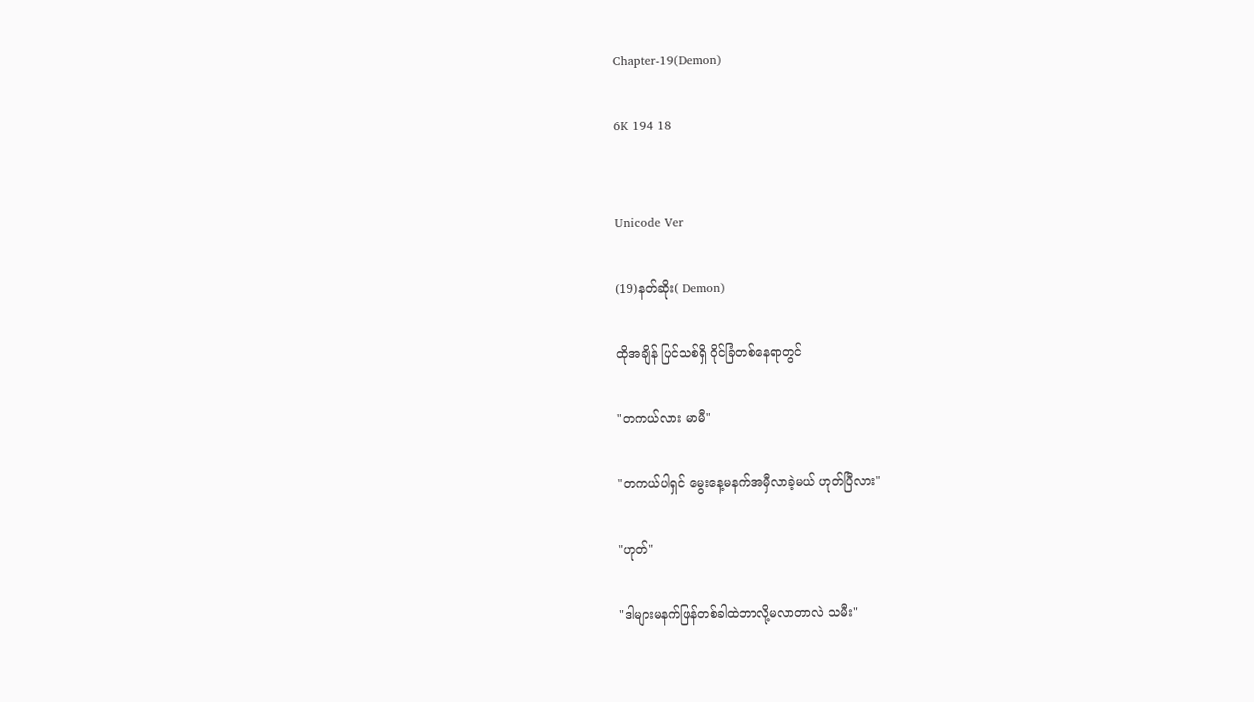Chapter-19(Demon)

6K 194 18


Unicode Ver

(19)နတ်ဆိုး( Demon)

ထိုအချိန် ပြင်သစ်ရှိ ဝိုင်ခြံတစ်နေရာတွင်

"တကယ်လား မာမီ"

"တကယ်ပါရှင် မွေးနေ့မနက်အမှီလာခဲ့မယ် ဟုတ်ပြီလား"

"ဟုတ်"

"ဒါများမနက်ဖြန်တစ်ခါထဲဘာလို့မလာတာလဲ သမီး"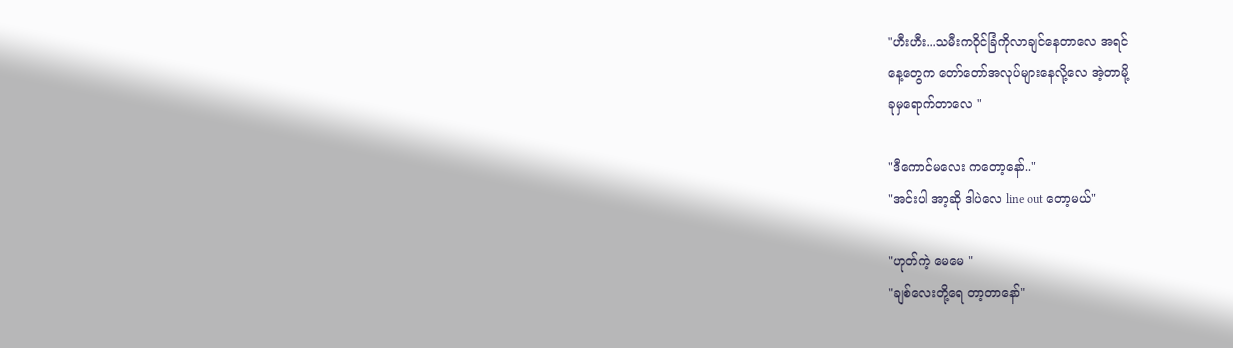"ဟီးဟီး...သမီးကဝိုင်ခြံကိုလာချင်နေတာလေ အရင်
နေ့တွေက တော်တော်အလုပ်များနေလို့လေ အဲ့တာမို့
ခုမှရောက်တာလေ "

"ဒီကောင်မလေး ကတော့နော်.."
"အင်းပါ အာ့ဆို ဒါပဲလေ line out တော့မယ်"

"ဟုတ်ကဲ့ မေမေ "
"ချစ်လေးတို့ရေ တာ့တာနော်"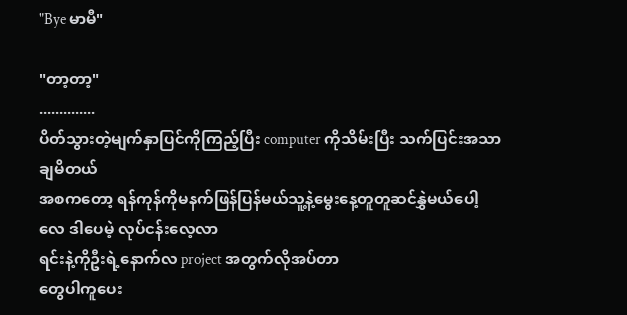"Bye မာမီ"

"တာ့တာ့"
..............
ပိတ်သွားတဲ့မျက်နှာပြင်ကိုကြည့်ပြီး computer ကိုသိမ်းပြီး သက်ပြင်းအသာချမိတယ်
အစကတော့ ရန်ကုန်ကိုမနက်ဖြန်ပြန်မယ်သူ့နဲ့မွေးနေ့တူတူဆင်နွှဲမယ်ပေါ့လေ ဒါပေမဲ့ လုပ်ငန်းလေ့လာ
ရင်းနဲ့ကိုဦးရဲ့နောက်လ project အတွက်လိုအပ်တာ
တွေပါကူပေး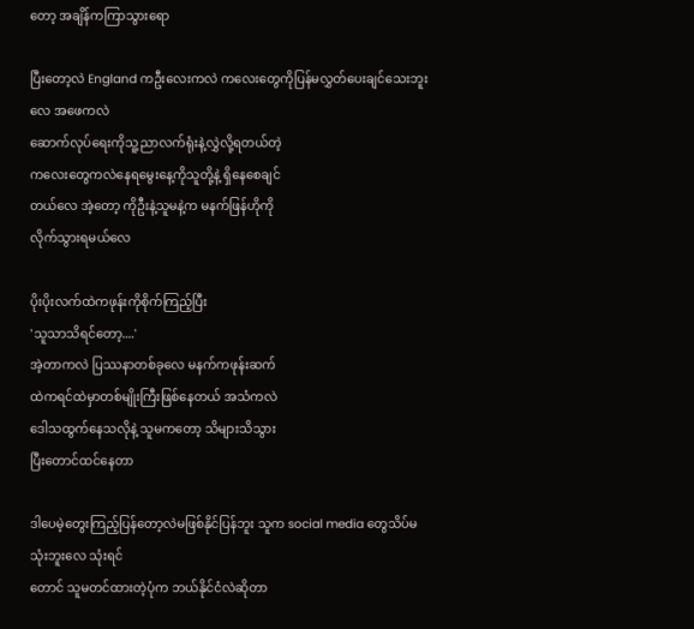တော့ အချိန်ကကြာသွားရော

ပြီးတော့လဲ England ကဦးလေးကလဲ ကလေးတွေကိုပြန်မလွှတ်ပေးချင်သေးဘူးလေ အဖေကလဲ
ဆောက်လုပ်ရေးကိုသူ့ညာလက်ရုံးနဲ့လွှဲလို့ရတယ်တဲ့
ကလေးတွေကလဲနေရမွေးနေ့ကိုသူတို့နဲ့ ရှိနေစေချင်
တယ်လေ အဲ့တော့ ကိုဦးနဲ့သူမနဲ့က မနက်ဖြန်ဟိုကို
လိုက်သွားရမယ်လေ

ပိုးပိုးလက်ထဲကဖုန်းကိုစိုက်ကြည့်ပြီး
'သူသာသိရင်တော့....'
အဲ့တာကလဲ ပြဿနာတစ်ခုလေ မနက်ကဖုန်းဆက်
ထဲကရင်ထဲမှာတစ်မျိုးကြီးဖြစ်နေတယ် အသံကလဲ
ဒေါသထွက်နေသလိုနဲ့ သူမကတော့ သိများသိသွား
ပြီးတောင်ထင်နေတာ

ဒါပေမဲ့တွေးကြည့်ပြန်တော့လဲမဖြစ်နိုင်ပြန်ဘူး သူက social media တွေသိပ်မသုံးဘူးလေ သုံးရင်
တောင် သူမတင်ထားတဲ့ပုံက ဘယ်နိုင်ငံလဲဆိုတာ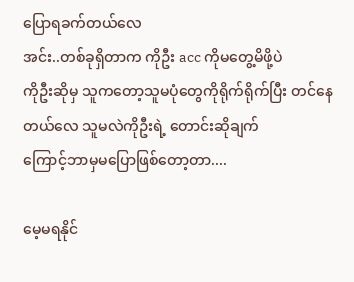ပြောရခက်တယ်လေ
အင်း..တစ်ခုရှိတာက ကိုဦး acc ကိုမတွေ့မိဖို့ပဲ
ကိုဦးဆိုမှ သူကတော့သူမပုံတွေကိုရိုက်ရိုက်ပြီး တင်နေတယ်လေ သူမလဲကိုဦးရဲ့ တောင်းဆိုချက်
ကြောင့်ဘာမှမပြောဖြစ်တော့တာ....

မေ့မရနိုင်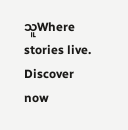သူWhere stories live. Discover now